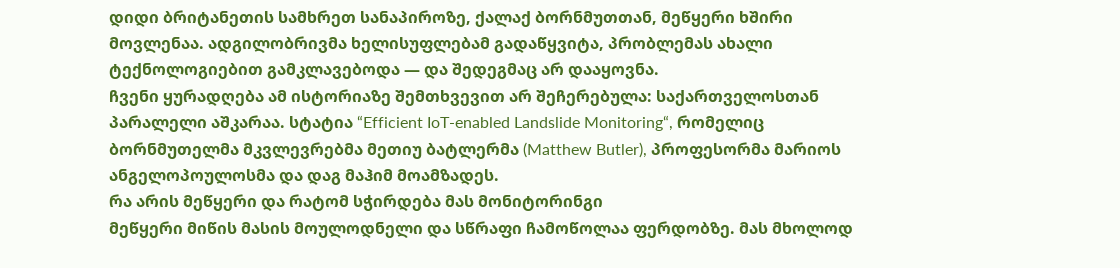დიდი ბრიტანეთის სამხრეთ სანაპიროზე, ქალაქ ბორნმუთთან, მეწყერი ხშირი მოვლენაა. ადგილობრივმა ხელისუფლებამ გადაწყვიტა, პრობლემას ახალი ტექნოლოგიებით გამკლავებოდა — და შედეგმაც არ დააყოვნა.
ჩვენი ყურადღება ამ ისტორიაზე შემთხვევით არ შეჩერებულა: საქართველოსთან პარალელი აშკარაა. სტატია “Efficient IoT-enabled Landslide Monitoring“, რომელიც ბორნმუთელმა მკვლევრებმა მეთიუ ბატლერმა (Matthew Butler), პროფესორმა მარიოს ანგელოპოულოსმა და დაგ მაჰიმ მოამზადეს.
რა არის მეწყერი და რატომ სჭირდება მას მონიტორინგი
მეწყერი მიწის მასის მოულოდნელი და სწრაფი ჩამოწოლაა ფერდობზე. მას მხოლოდ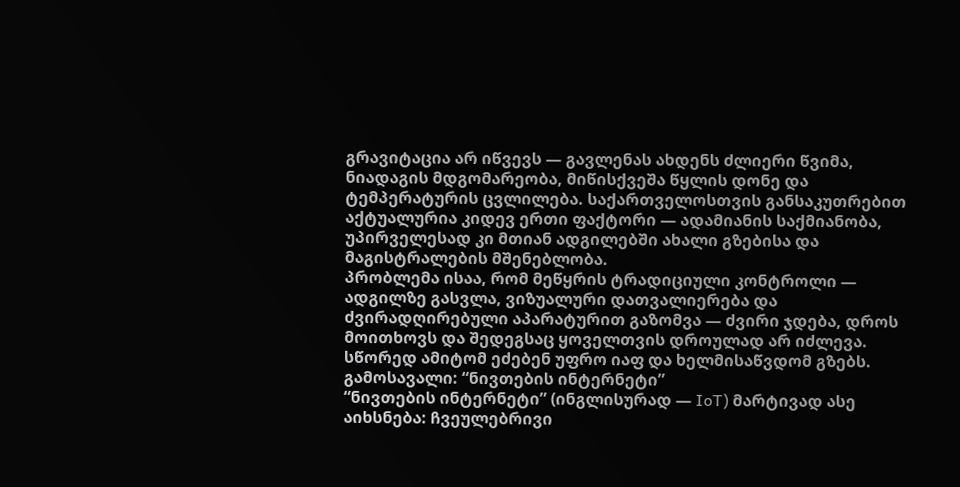გრავიტაცია არ იწვევს — გავლენას ახდენს ძლიერი წვიმა, ნიადაგის მდგომარეობა, მიწისქვეშა წყლის დონე და ტემპერატურის ცვლილება. საქართველოსთვის განსაკუთრებით აქტუალურია კიდევ ერთი ფაქტორი — ადამიანის საქმიანობა, უპირველესად კი მთიან ადგილებში ახალი გზებისა და მაგისტრალების მშენებლობა.
პრობლემა ისაა, რომ მეწყრის ტრადიციული კონტროლი — ადგილზე გასვლა, ვიზუალური დათვალიერება და ძვირადღირებული აპარატურით გაზომვა — ძვირი ჯდება, დროს მოითხოვს და შედეგსაც ყოველთვის დროულად არ იძლევა. სწორედ ამიტომ ეძებენ უფრო იაფ და ხელმისაწვდომ გზებს.
გამოსავალი: “ნივთების ინტერნეტი”
“ნივთების ინტერნეტი” (ინგლისურად — IoT) მარტივად ასე აიხსნება: ჩვეულებრივი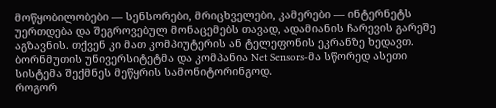მოწყობილობები — სენსორები, მრიცხველები, კამერები — ინტერნეტს უერთდება და შეგროვებულ მონაცემებს თავად, ადამიანის ჩარევის გარეშე აგზავნის. თქვენ კი მათ კომპიუტერის ან ტელეფონის ეკრანზე ხედავთ.
ბორნმუთის უნივერსიტეტმა და კომპანია Net Sensors-მა სწორედ ასეთი სისტემა შექმნეს მეწყრის სამონიტორინგოდ.
როგორ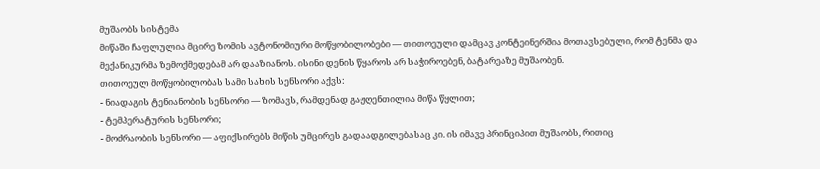მუშაობს სისტემა
მიწაში ჩაფლულია მცირე ზომის ავტონომიური მოწყობილობები — თითოეული დამცავ კონტეინერშია მოთავსებული, რომ ტენმა და მექანიკურმა ზემოქმედებამ არ დააზიანოს. ისინი დენის წყაროს არ საჭიროებენ, ბატარეაზე მუშაობენ.
თითოეულ მოწყობილობას სამი სახის სენსორი აქვს:
- ნიადაგის ტენიანობის სენსორი — ზომავს, რამდენად გაჟღენთილია მიწა წყლით;
- ტემპერატურის სენსორი;
- მოძრაობის სენსორი — აფიქსირებს მიწის უმცირეს გადაადგილებასაც კი. ის იმავე პრინციპით მუშაობს, რითიც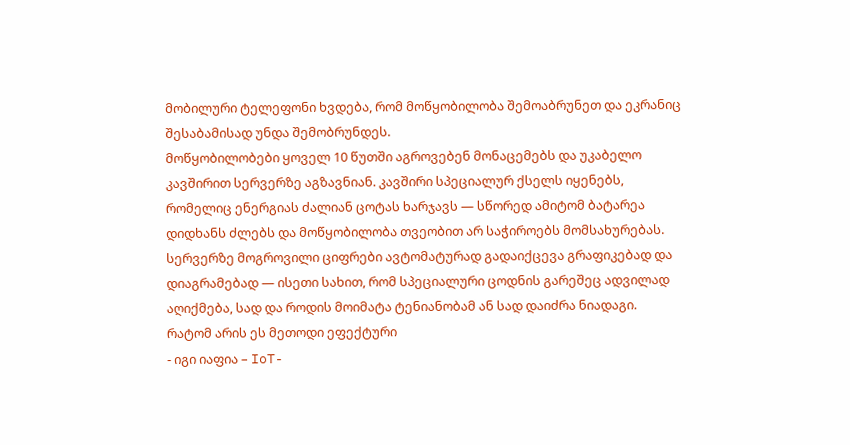მობილური ტელეფონი ხვდება, რომ მოწყობილობა შემოაბრუნეთ და ეკრანიც შესაბამისად უნდა შემობრუნდეს.
მოწყობილობები ყოველ 10 წუთში აგროვებენ მონაცემებს და უკაბელო კავშირით სერვერზე აგზავნიან. კავშირი სპეციალურ ქსელს იყენებს, რომელიც ენერგიას ძალიან ცოტას ხარჯავს — სწორედ ამიტომ ბატარეა დიდხანს ძლებს და მოწყობილობა თვეობით არ საჭიროებს მომსახურებას.
სერვერზე მოგროვილი ციფრები ავტომატურად გადაიქცევა გრაფიკებად და დიაგრამებად — ისეთი სახით, რომ სპეციალური ცოდნის გარეშეც ადვილად აღიქმება, სად და როდის მოიმატა ტენიანობამ ან სად დაიძრა ნიადაგი.
რატომ არის ეს მეთოდი ეფექტური
- იგი იაფია – IoT-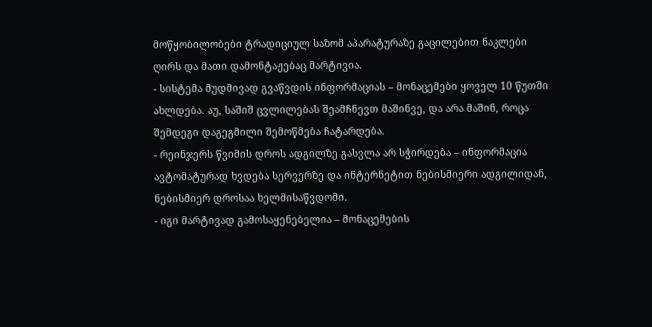მოწყობილობები ტრადიციულ საზომ აპარატურაზე გაცილებით ნაკლები ღირს და მათი დამონტაჟებაც მარტივია.
- სისტემა მუდმივად გვაწვდის ინფორმაციას – მონაცემები ყოველ 10 წუთში ახლდება. აუ, საშიშ ცვლილებას შეამჩნევთ მაშინვე, და არა მაშინ, როცა შემდეგი დაგეგმილი შემოწმება ჩატარდება.
- რეინჯერს წვიმის დროს ადგილზე გასვლა არ სჭირდება – ინფორმაცია ავტომატურად ხვდება სერვერზე და ინტერნეტით ნებისმიერი ადგილიდან, ნებისმიერ დროსაა ხელმისაწვდომი.
- იგი მარტივად გამოსაყენებელია – მონაცემების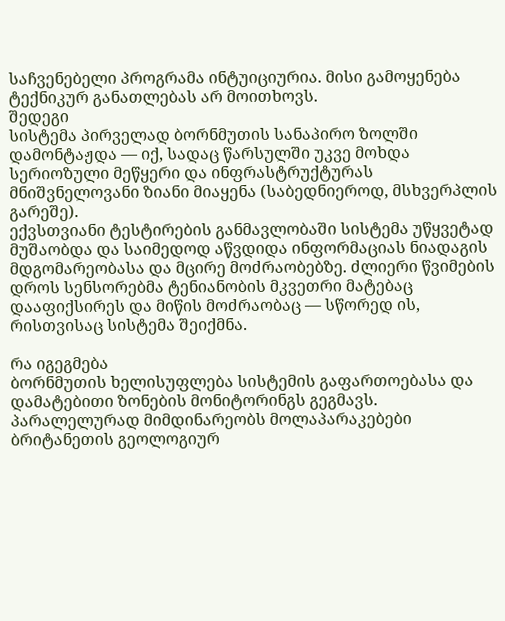საჩვენებელი პროგრამა ინტუიციურია. მისი გამოყენება ტექნიკურ განათლებას არ მოითხოვს.
შედეგი
სისტემა პირველად ბორნმუთის სანაპირო ზოლში დამონტაჟდა — იქ, სადაც წარსულში უკვე მოხდა სერიოზული მეწყერი და ინფრასტრუქტურას მნიშვნელოვანი ზიანი მიაყენა (საბედნიეროდ, მსხვერპლის გარეშე).
ექვსთვიანი ტესტირების განმავლობაში სისტემა უწყვეტად მუშაობდა და საიმედოდ აწვდიდა ინფორმაციას ნიადაგის მდგომარეობასა და მცირე მოძრაობებზე. ძლიერი წვიმების დროს სენსორებმა ტენიანობის მკვეთრი მატებაც დააფიქსირეს და მიწის მოძრაობაც — სწორედ ის, რისთვისაც სისტემა შეიქმნა.

რა იგეგმება
ბორნმუთის ხელისუფლება სისტემის გაფართოებასა და დამატებითი ზონების მონიტორინგს გეგმავს. პარალელურად მიმდინარეობს მოლაპარაკებები ბრიტანეთის გეოლოგიურ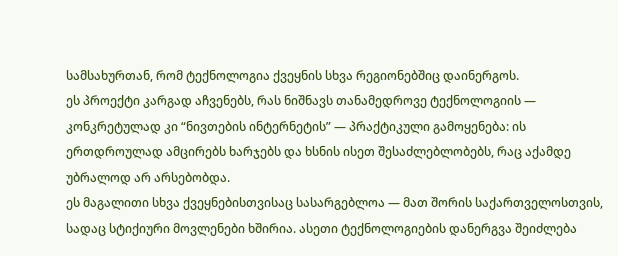სამსახურთან, რომ ტექნოლოგია ქვეყნის სხვა რეგიონებშიც დაინერგოს.
ეს პროექტი კარგად აჩვენებს, რას ნიშნავს თანამედროვე ტექნოლოგიის — კონკრეტულად კი “ნივთების ინტერნეტის” — პრაქტიკული გამოყენება: ის ერთდროულად ამცირებს ხარჯებს და ხსნის ისეთ შესაძლებლობებს, რაც აქამდე უბრალოდ არ არსებობდა.
ეს მაგალითი სხვა ქვეყნებისთვისაც სასარგებლოა — მათ შორის საქართველოსთვის, სადაც სტიქიური მოვლენები ხშირია. ასეთი ტექნოლოგიების დანერგვა შეიძლება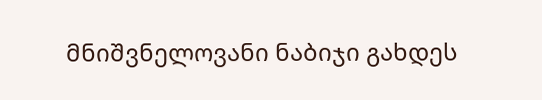მნიშვნელოვანი ნაბიჯი გახდეს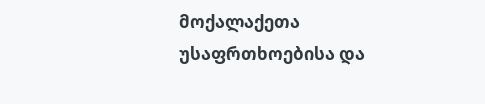მოქალაქეთა უსაფრთხოებისა და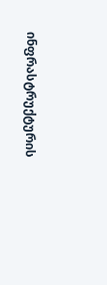ინფრასტრუქტურის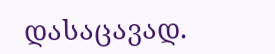დასაცავად.